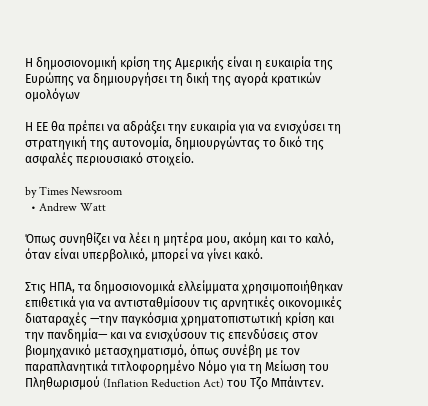Η δημοσιονομική κρίση της Αμερικής είναι η ευκαιρία της Ευρώπης να δημιουργήσει τη δική της αγορά κρατικών ομολόγων

Η ΕΕ θα πρέπει να αδράξει την ευκαιρία για να ενισχύσει τη στρατηγική της αυτονομία, δημιουργώντας το δικό της ασφαλές περιουσιακό στοιχείο.

by Times Newsroom
  • Andrew Watt

Όπως συνηθίζει να λέει η μητέρα μου, ακόμη και το καλό, όταν είναι υπερβολικό, μπορεί να γίνει κακό.

Στις ΗΠΑ, τα δημοσιονομικά ελλείμματα χρησιμοποιήθηκαν επιθετικά για να αντισταθμίσουν τις αρνητικές οικονομικές διαταραχές —την παγκόσμια χρηματοπιστωτική κρίση και την πανδημία— και να ενισχύσουν τις επενδύσεις στον βιομηχανικό μετασχηματισμό, όπως συνέβη με τον παραπλανητικά τιτλοφορημένο Νόμο για τη Μείωση του Πληθωρισμού (Inflation Reduction Act) του Τζο Μπάιντεν.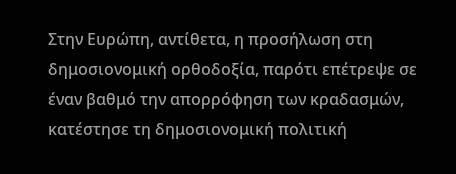Στην Ευρώπη, αντίθετα, η προσήλωση στη δημοσιονομική ορθοδοξία, παρότι επέτρεψε σε έναν βαθμό την απορρόφηση των κραδασμών, κατέστησε τη δημοσιονομική πολιτική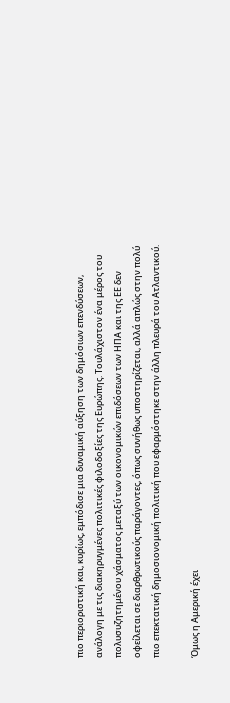πιο περιοριστική και, κυρίως, εμπόδισε μια δυναμική αύξηση των δημόσιων επενδύσεων, ανάλογη με τις διακηρυγμένες πολιτικές φιλοδοξίες της Ευρώπης. Τουλάχιστον ένα μέρος του πολυσυζητημένου χάσματος μεταξύ των οικονομικών επιδόσεων των ΗΠΑ και της ΕΕ δεν οφείλεται σε διαρθρωτικούς παράγοντες, όπως συνήθως υποστηρίζεται, αλλά απλώς στην πολύ πιο επεκτατική δημοσιονομική πολιτική που εφαρμόστηκε στην άλλη πλευρά του Ατλαντικού.

Όμως η Αμερική έχει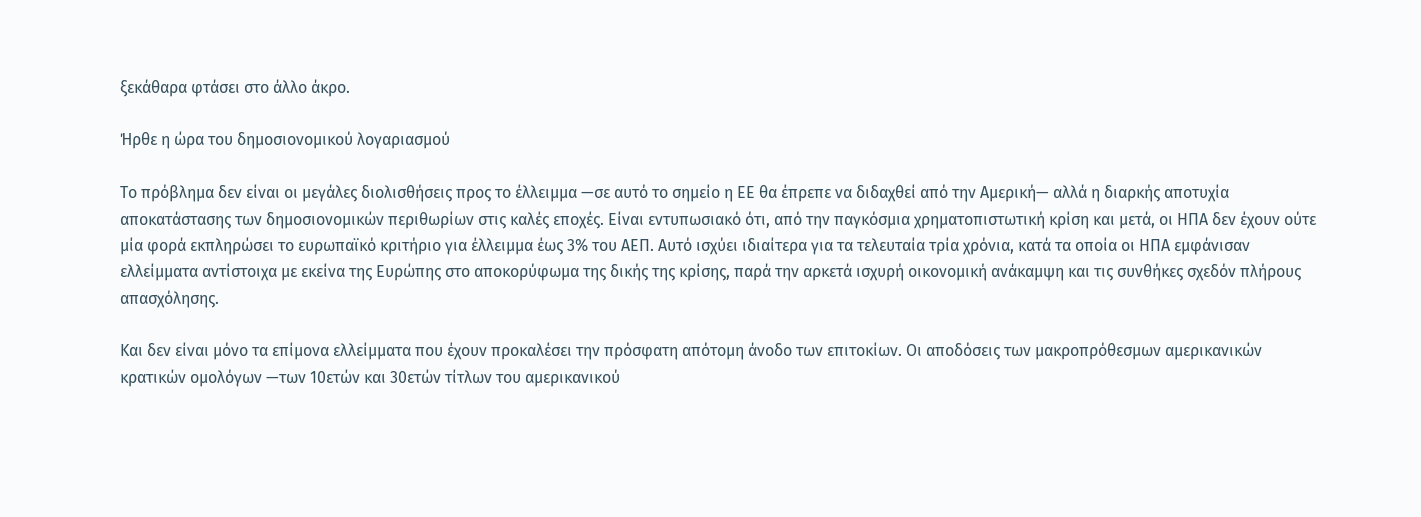ξεκάθαρα φτάσει στο άλλο άκρο.

Ήρθε η ώρα του δημοσιονομικού λογαριασμού

Το πρόβλημα δεν είναι οι μεγάλες διολισθήσεις προς το έλλειμμα —σε αυτό το σημείο η ΕΕ θα έπρεπε να διδαχθεί από την Αμερική— αλλά η διαρκής αποτυχία αποκατάστασης των δημοσιονομικών περιθωρίων στις καλές εποχές. Είναι εντυπωσιακό ότι, από την παγκόσμια χρηματοπιστωτική κρίση και μετά, οι ΗΠΑ δεν έχουν ούτε μία φορά εκπληρώσει το ευρωπαϊκό κριτήριο για έλλειμμα έως 3% του ΑΕΠ. Αυτό ισχύει ιδιαίτερα για τα τελευταία τρία χρόνια, κατά τα οποία οι ΗΠΑ εμφάνισαν ελλείμματα αντίστοιχα με εκείνα της Ευρώπης στο αποκορύφωμα της δικής της κρίσης, παρά την αρκετά ισχυρή οικονομική ανάκαμψη και τις συνθήκες σχεδόν πλήρους απασχόλησης.

Και δεν είναι μόνο τα επίμονα ελλείμματα που έχουν προκαλέσει την πρόσφατη απότομη άνοδο των επιτοκίων. Οι αποδόσεις των μακροπρόθεσμων αμερικανικών κρατικών ομολόγων —των 10ετών και 30ετών τίτλων του αμερικανικού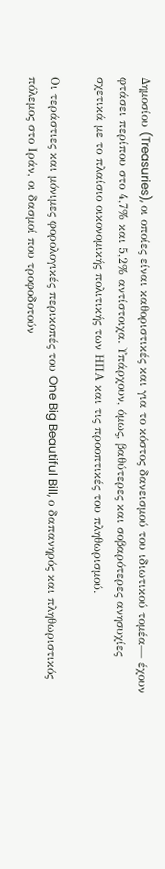Δημοσίου (Treasuries), οι οποίες είναι καθοριστικές και για το κόστος δανεισμού του ιδιωτικού τομέα— έχουν φτάσει περίπου στο 4,7% και 5,2% αντίστοιχα. Υπάρχουν, όμως, βαθύτερες και σοβαρότερες ανησυχίες σχετικά με το πλαίσιο οικονομικής πολιτικής των ΗΠΑ και τις προοπτικές του πληθωρισμού.

Οι τεράστιες και μόνιμες φορολογικές περικοπές του One Big Beautiful Bill, ο δαπανηρός και πληθωριστικός πόλεμος στο Ιράν, οι δασμοί που τροφοδοτούν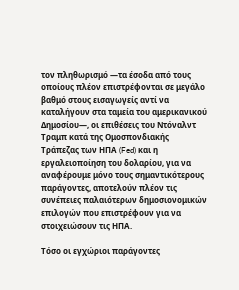τον πληθωρισμό —τα έσοδα από τους οποίους πλέον επιστρέφονται σε μεγάλο βαθμό στους εισαγωγείς αντί να καταλήγουν στα ταμεία του αμερικανικού Δημοσίου—, οι επιθέσεις του Ντόναλντ Τραμπ κατά της Ομοσπονδιακής Τράπεζας των ΗΠΑ (Fed) και η εργαλειοποίηση του δολαρίου, για να αναφέρουμε μόνο τους σημαντικότερους παράγοντες, αποτελούν πλέον τις συνέπειες παλαιότερων δημοσιονομικών επιλογών που επιστρέφουν για να στοιχειώσουν τις ΗΠΑ.

Τόσο οι εγχώριοι παράγοντες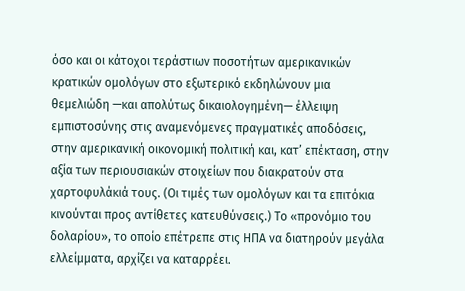όσο και οι κάτοχοι τεράστιων ποσοτήτων αμερικανικών κρατικών ομολόγων στο εξωτερικό εκδηλώνουν μια θεμελιώδη —και απολύτως δικαιολογημένη— έλλειψη εμπιστοσύνης στις αναμενόμενες πραγματικές αποδόσεις, στην αμερικανική οικονομική πολιτική και, κατ’ επέκταση, στην αξία των περιουσιακών στοιχείων που διακρατούν στα χαρτοφυλάκιά τους. (Οι τιμές των ομολόγων και τα επιτόκια κινούνται προς αντίθετες κατευθύνσεις.) Το «προνόμιο του δολαρίου», το οποίο επέτρεπε στις ΗΠΑ να διατηρούν μεγάλα ελλείμματα, αρχίζει να καταρρέει.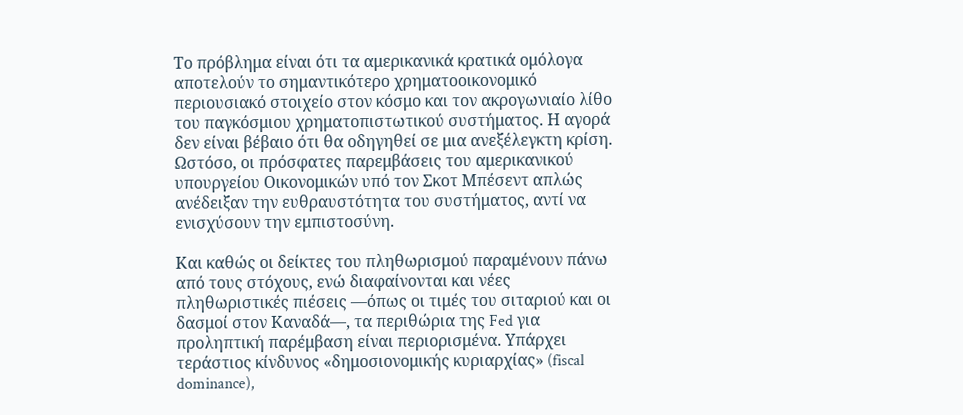Το πρόβλημα είναι ότι τα αμερικανικά κρατικά ομόλογα αποτελούν το σημαντικότερο χρηματοοικονομικό περιουσιακό στοιχείο στον κόσμο και τον ακρογωνιαίο λίθο του παγκόσμιου χρηματοπιστωτικού συστήματος. Η αγορά δεν είναι βέβαιο ότι θα οδηγηθεί σε μια ανεξέλεγκτη κρίση. Ωστόσο, οι πρόσφατες παρεμβάσεις του αμερικανικού υπουργείου Οικονομικών υπό τον Σκοτ Μπέσεντ απλώς ανέδειξαν την ευθραυστότητα του συστήματος, αντί να ενισχύσουν την εμπιστοσύνη.

Και καθώς οι δείκτες του πληθωρισμού παραμένουν πάνω από τους στόχους, ενώ διαφαίνονται και νέες πληθωριστικές πιέσεις —όπως οι τιμές του σιταριού και οι δασμοί στον Καναδά—, τα περιθώρια της Fed για προληπτική παρέμβαση είναι περιορισμένα. Υπάρχει τεράστιος κίνδυνος «δημοσιονομικής κυριαρχίας» (fiscal dominance),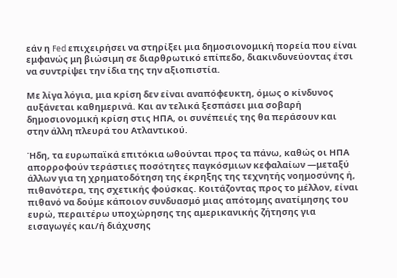εάν η Fed επιχειρήσει να στηρίξει μια δημοσιονομική πορεία που είναι εμφανώς μη βιώσιμη σε διαρθρωτικό επίπεδο, διακινδυνεύοντας έτσι να συντρίψει την ίδια της την αξιοπιστία.

Με λίγα λόγια, μια κρίση δεν είναι αναπόφευκτη, όμως ο κίνδυνος αυξάνεται καθημερινά. Και αν τελικά ξεσπάσει μια σοβαρή δημοσιονομική κρίση στις ΗΠΑ, οι συνέπειές της θα περάσουν και στην άλλη πλευρά του Ατλαντικού.

Ήδη, τα ευρωπαϊκά επιτόκια ωθούνται προς τα πάνω, καθώς οι ΗΠΑ απορροφούν τεράστιες ποσότητες παγκόσμιων κεφαλαίων —μεταξύ άλλων για τη χρηματοδότηση της έκρηξης της τεχνητής νοημοσύνης ή, πιθανότερα, της σχετικής φούσκας. Κοιτάζοντας προς το μέλλον, είναι πιθανό να δούμε κάποιον συνδυασμό μιας απότομης ανατίμησης του ευρώ, περαιτέρω υποχώρησης της αμερικανικής ζήτησης για εισαγωγές και/ή διάχυσης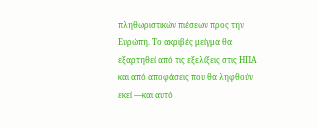πληθωριστικών πιέσεων προς την Ευρώπη. Το ακριβές μείγμα θα εξαρτηθεί από τις εξελίξεις στις ΗΠΑ και από αποφάσεις που θα ληφθούν εκεί —και αυτό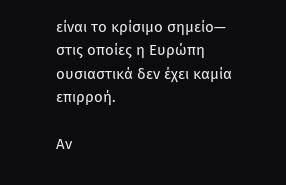είναι το κρίσιμο σημείο— στις οποίες η Ευρώπη ουσιαστικά δεν έχει καμία επιρροή.

Αν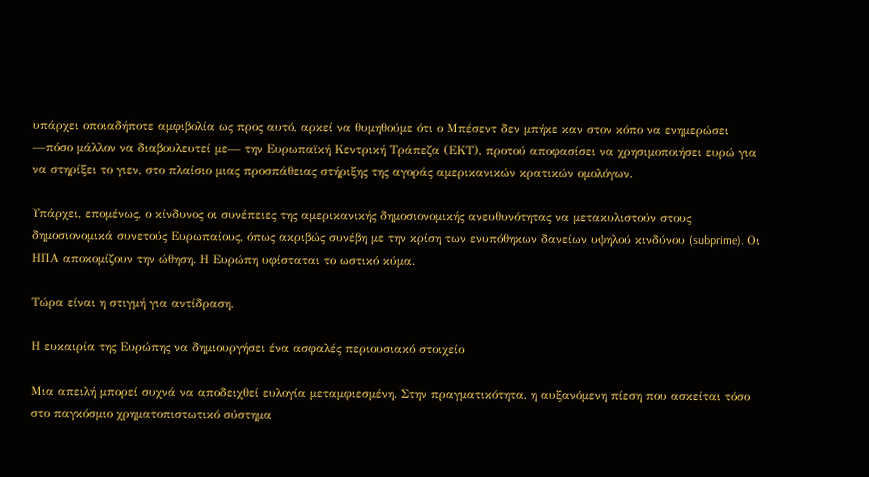υπάρχει οποιαδήποτε αμφιβολία ως προς αυτό, αρκεί να θυμηθούμε ότι ο Μπέσεντ δεν μπήκε καν στον κόπο να ενημερώσει —πόσο μάλλον να διαβουλευτεί με— την Ευρωπαϊκή Κεντρική Τράπεζα (ΕΚΤ), προτού αποφασίσει να χρησιμοποιήσει ευρώ για να στηρίξει το γιεν, στο πλαίσιο μιας προσπάθειας στήριξης της αγοράς αμερικανικών κρατικών ομολόγων.

Υπάρχει, επομένως, ο κίνδυνος οι συνέπειες της αμερικανικής δημοσιονομικής ανευθυνότητας να μετακυλιστούν στους δημοσιονομικά συνετούς Ευρωπαίους, όπως ακριβώς συνέβη με την κρίση των ενυπόθηκων δανείων υψηλού κινδύνου (subprime). Οι ΗΠΑ αποκομίζουν την ώθηση. Η Ευρώπη υφίσταται το ωστικό κύμα.

Τώρα είναι η στιγμή για αντίδραση.

Η ευκαιρία της Ευρώπης να δημιουργήσει ένα ασφαλές περιουσιακό στοιχείο

Μια απειλή μπορεί συχνά να αποδειχθεί ευλογία μεταμφιεσμένη. Στην πραγματικότητα, η αυξανόμενη πίεση που ασκείται τόσο στο παγκόσμιο χρηματοπιστωτικό σύστημα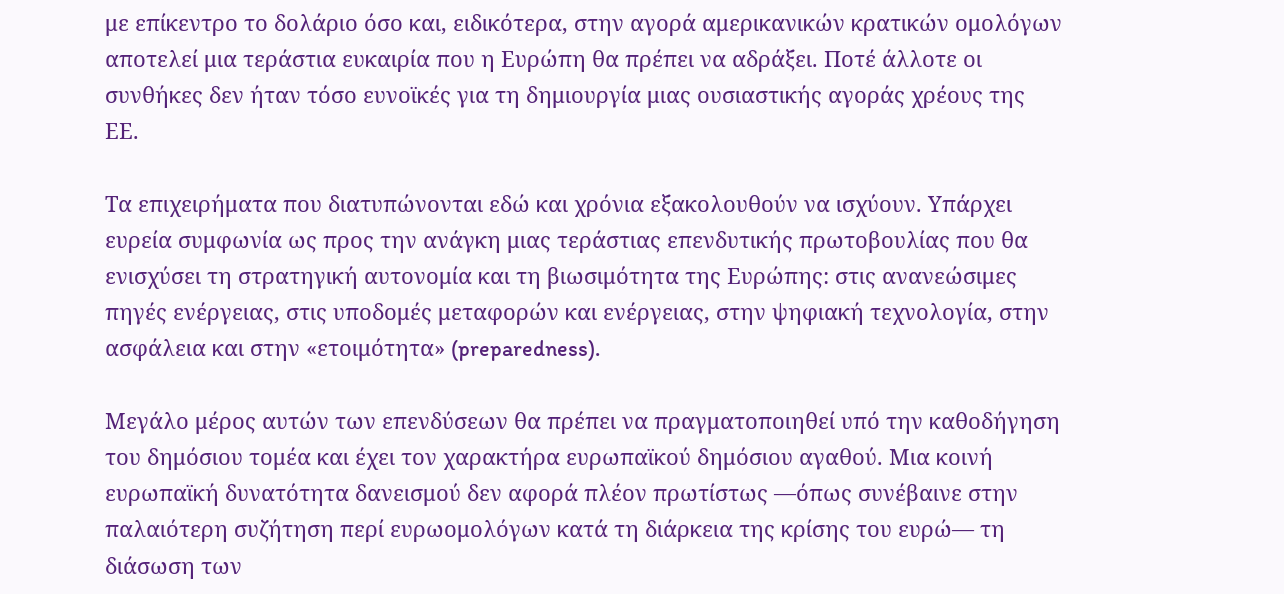με επίκεντρο το δολάριο όσο και, ειδικότερα, στην αγορά αμερικανικών κρατικών ομολόγων αποτελεί μια τεράστια ευκαιρία που η Ευρώπη θα πρέπει να αδράξει. Ποτέ άλλοτε οι συνθήκες δεν ήταν τόσο ευνοϊκές για τη δημιουργία μιας ουσιαστικής αγοράς χρέους της ΕΕ.

Τα επιχειρήματα που διατυπώνονται εδώ και χρόνια εξακολουθούν να ισχύουν. Υπάρχει ευρεία συμφωνία ως προς την ανάγκη μιας τεράστιας επενδυτικής πρωτοβουλίας που θα ενισχύσει τη στρατηγική αυτονομία και τη βιωσιμότητα της Ευρώπης: στις ανανεώσιμες πηγές ενέργειας, στις υποδομές μεταφορών και ενέργειας, στην ψηφιακή τεχνολογία, στην ασφάλεια και στην «ετοιμότητα» (preparedness).

Μεγάλο μέρος αυτών των επενδύσεων θα πρέπει να πραγματοποιηθεί υπό την καθοδήγηση του δημόσιου τομέα και έχει τον χαρακτήρα ευρωπαϊκού δημόσιου αγαθού. Μια κοινή ευρωπαϊκή δυνατότητα δανεισμού δεν αφορά πλέον πρωτίστως —όπως συνέβαινε στην παλαιότερη συζήτηση περί ευρωομολόγων κατά τη διάρκεια της κρίσης του ευρώ— τη διάσωση των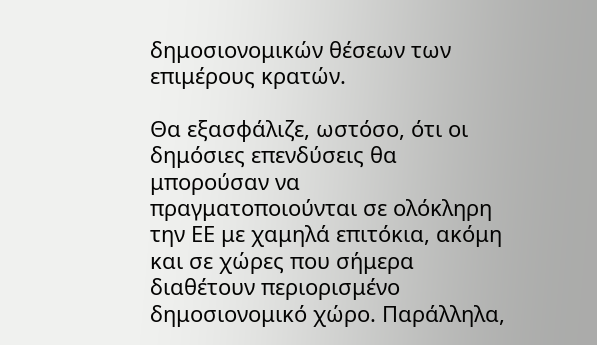δημοσιονομικών θέσεων των επιμέρους κρατών.

Θα εξασφάλιζε, ωστόσο, ότι οι δημόσιες επενδύσεις θα μπορούσαν να πραγματοποιούνται σε ολόκληρη την ΕΕ με χαμηλά επιτόκια, ακόμη και σε χώρες που σήμερα διαθέτουν περιορισμένο δημοσιονομικό χώρο. Παράλληλα,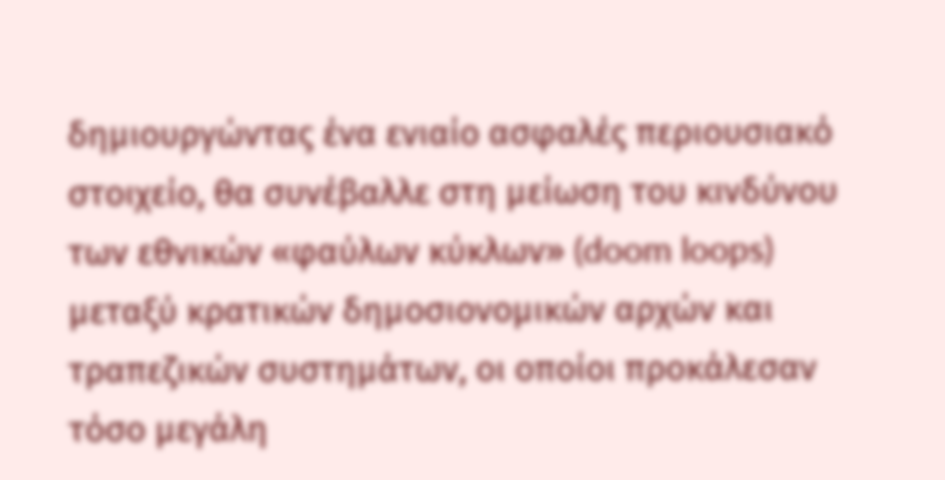δημιουργώντας ένα ενιαίο ασφαλές περιουσιακό στοιχείο, θα συνέβαλλε στη μείωση του κινδύνου των εθνικών «φαύλων κύκλων» (doom loops) μεταξύ κρατικών δημοσιονομικών αρχών και τραπεζικών συστημάτων, οι οποίοι προκάλεσαν τόσο μεγάλη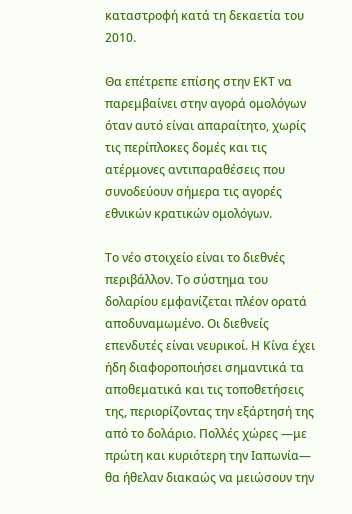καταστροφή κατά τη δεκαετία του 2010.

Θα επέτρεπε επίσης στην ΕΚΤ να παρεμβαίνει στην αγορά ομολόγων όταν αυτό είναι απαραίτητο, χωρίς τις περίπλοκες δομές και τις ατέρμονες αντιπαραθέσεις που συνοδεύουν σήμερα τις αγορές εθνικών κρατικών ομολόγων.

Το νέο στοιχείο είναι το διεθνές περιβάλλον. Το σύστημα του δολαρίου εμφανίζεται πλέον ορατά αποδυναμωμένο. Οι διεθνείς επενδυτές είναι νευρικοί. Η Κίνα έχει ήδη διαφοροποιήσει σημαντικά τα αποθεματικά και τις τοποθετήσεις της, περιορίζοντας την εξάρτησή της από το δολάριο. Πολλές χώρες —με πρώτη και κυριότερη την Ιαπωνία— θα ήθελαν διακαώς να μειώσουν την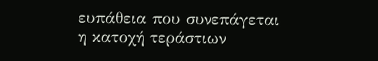ευπάθεια που συνεπάγεται η κατοχή τεράστιων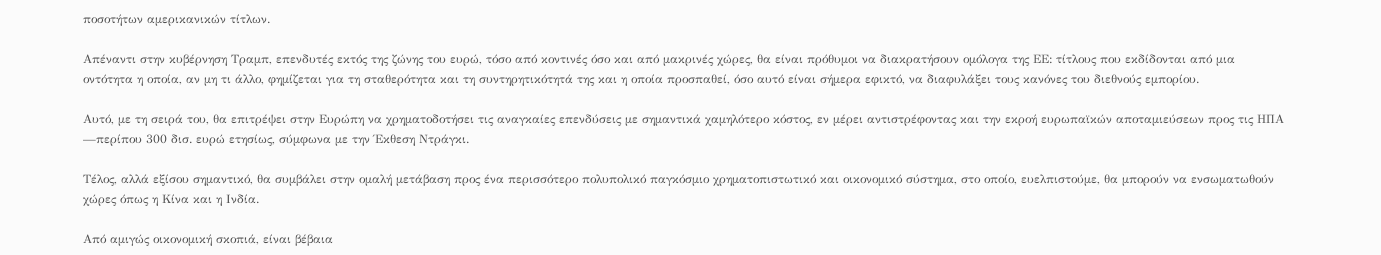ποσοτήτων αμερικανικών τίτλων.

Απέναντι στην κυβέρνηση Τραμπ, επενδυτές εκτός της ζώνης του ευρώ, τόσο από κοντινές όσο και από μακρινές χώρες, θα είναι πρόθυμοι να διακρατήσουν ομόλογα της ΕΕ: τίτλους που εκδίδονται από μια οντότητα η οποία, αν μη τι άλλο, φημίζεται για τη σταθερότητα και τη συντηρητικότητά της και η οποία προσπαθεί, όσο αυτό είναι σήμερα εφικτό, να διαφυλάξει τους κανόνες του διεθνούς εμπορίου.

Αυτό, με τη σειρά του, θα επιτρέψει στην Ευρώπη να χρηματοδοτήσει τις αναγκαίες επενδύσεις με σημαντικά χαμηλότερο κόστος, εν μέρει αντιστρέφοντας και την εκροή ευρωπαϊκών αποταμιεύσεων προς τις ΗΠΑ —περίπου 300 δισ. ευρώ ετησίως, σύμφωνα με την Έκθεση Ντράγκι.

Τέλος, αλλά εξίσου σημαντικό, θα συμβάλει στην ομαλή μετάβαση προς ένα περισσότερο πολυπολικό παγκόσμιο χρηματοπιστωτικό και οικονομικό σύστημα, στο οποίο, ευελπιστούμε, θα μπορούν να ενσωματωθούν χώρες όπως η Κίνα και η Ινδία.

Από αμιγώς οικονομική σκοπιά, είναι βέβαια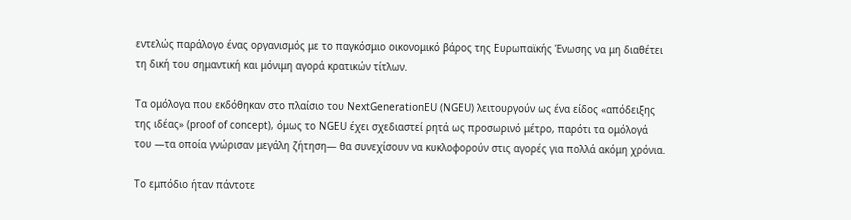εντελώς παράλογο ένας οργανισμός με το παγκόσμιο οικονομικό βάρος της Ευρωπαϊκής Ένωσης να μη διαθέτει τη δική του σημαντική και μόνιμη αγορά κρατικών τίτλων.

Τα ομόλογα που εκδόθηκαν στο πλαίσιο του NextGenerationEU (NGEU) λειτουργούν ως ένα είδος «απόδειξης της ιδέας» (proof of concept), όμως το NGEU έχει σχεδιαστεί ρητά ως προσωρινό μέτρο, παρότι τα ομόλογά του —τα οποία γνώρισαν μεγάλη ζήτηση— θα συνεχίσουν να κυκλοφορούν στις αγορές για πολλά ακόμη χρόνια.

Το εμπόδιο ήταν πάντοτε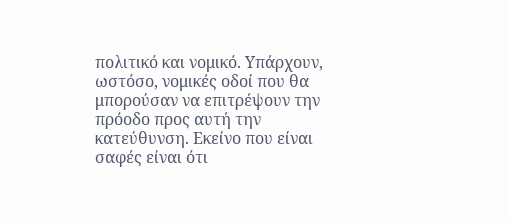πολιτικό και νομικό. Υπάρχουν, ωστόσο, νομικές οδοί που θα μπορούσαν να επιτρέψουν την πρόοδο προς αυτή την κατεύθυνση. Εκείνο που είναι σαφές είναι ότι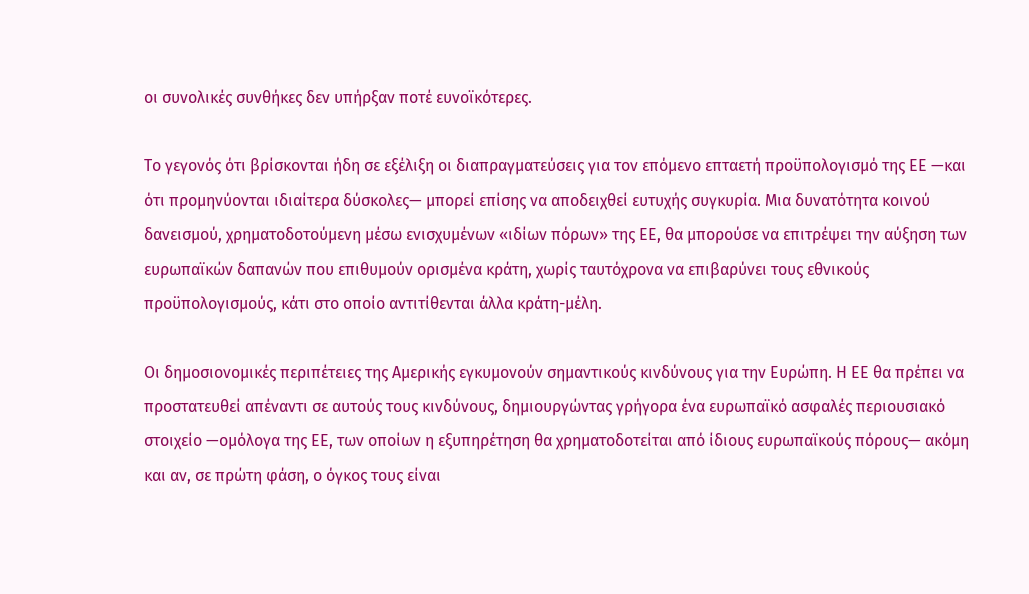οι συνολικές συνθήκες δεν υπήρξαν ποτέ ευνοϊκότερες.

Το γεγονός ότι βρίσκονται ήδη σε εξέλιξη οι διαπραγματεύσεις για τον επόμενο επταετή προϋπολογισμό της ΕΕ —και ότι προμηνύονται ιδιαίτερα δύσκολες— μπορεί επίσης να αποδειχθεί ευτυχής συγκυρία. Μια δυνατότητα κοινού δανεισμού, χρηματοδοτούμενη μέσω ενισχυμένων «ιδίων πόρων» της ΕΕ, θα μπορούσε να επιτρέψει την αύξηση των ευρωπαϊκών δαπανών που επιθυμούν ορισμένα κράτη, χωρίς ταυτόχρονα να επιβαρύνει τους εθνικούς προϋπολογισμούς, κάτι στο οποίο αντιτίθενται άλλα κράτη-μέλη.

Οι δημοσιονομικές περιπέτειες της Αμερικής εγκυμονούν σημαντικούς κινδύνους για την Ευρώπη. Η ΕΕ θα πρέπει να προστατευθεί απέναντι σε αυτούς τους κινδύνους, δημιουργώντας γρήγορα ένα ευρωπαϊκό ασφαλές περιουσιακό στοιχείο —ομόλογα της ΕΕ, των οποίων η εξυπηρέτηση θα χρηματοδοτείται από ίδιους ευρωπαϊκούς πόρους— ακόμη και αν, σε πρώτη φάση, ο όγκος τους είναι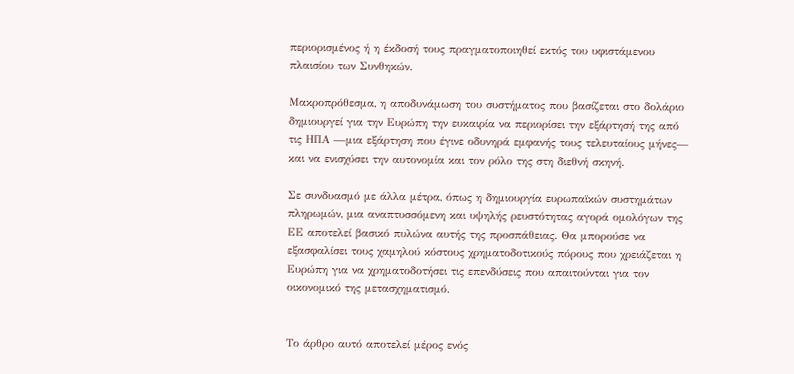περιορισμένος ή η έκδοσή τους πραγματοποιηθεί εκτός του υφιστάμενου πλαισίου των Συνθηκών.

Μακροπρόθεσμα, η αποδυνάμωση του συστήματος που βασίζεται στο δολάριο δημιουργεί για την Ευρώπη την ευκαιρία να περιορίσει την εξάρτησή της από τις ΗΠΑ —μια εξάρτηση που έγινε οδυνηρά εμφανής τους τελευταίους μήνες— και να ενισχύσει την αυτονομία και τον ρόλο της στη διεθνή σκηνή.

Σε συνδυασμό με άλλα μέτρα, όπως η δημιουργία ευρωπαϊκών συστημάτων πληρωμών, μια αναπτυσσόμενη και υψηλής ρευστότητας αγορά ομολόγων της ΕΕ αποτελεί βασικό πυλώνα αυτής της προσπάθειας. Θα μπορούσε να εξασφαλίσει τους χαμηλού κόστους χρηματοδοτικούς πόρους που χρειάζεται η Ευρώπη για να χρηματοδοτήσει τις επενδύσεις που απαιτούνται για τον οικονομικό της μετασχηματισμό.


Το άρθρο αυτό αποτελεί μέρος ενός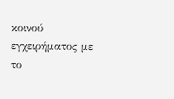κοινού εγχειρήματος με το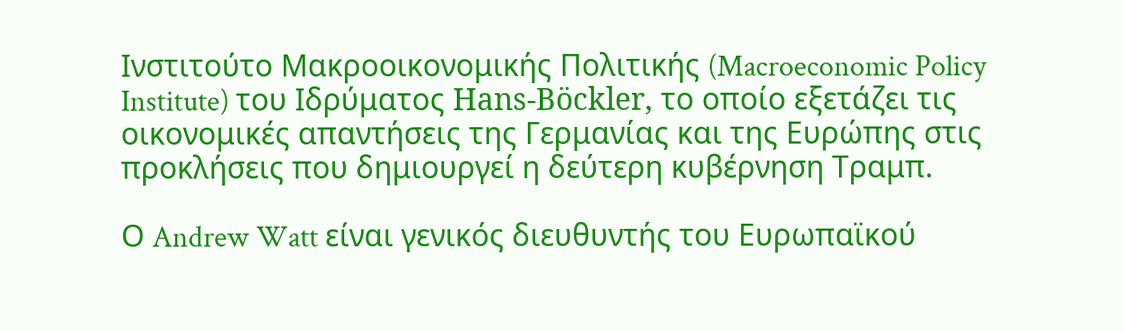Ινστιτούτο Μακροοικονομικής Πολιτικής (Macroeconomic Policy Institute) του Ιδρύματος Hans-Böckler, το οποίο εξετάζει τις οικονομικές απαντήσεις της Γερμανίας και της Ευρώπης στις προκλήσεις που δημιουργεί η δεύτερη κυβέρνηση Τραμπ.

Ο Andrew Watt είναι γενικός διευθυντής του Ευρωπαϊκού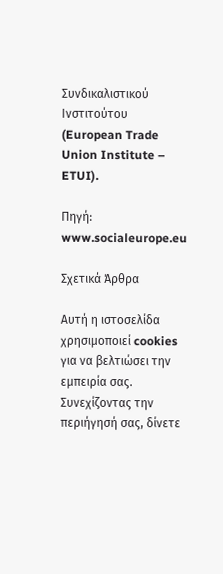Συνδικαλιστικού Ινστιτούτου (European Trade Union Institute – ETUI).

Πηγή: www.socialeurope.eu

Σχετικά Άρθρα

Αυτή η ιστοσελίδα χρησιμοποιεί cookies για να βελτιώσει την εμπειρία σας. Συνεχίζοντας την περιήγησή σας, δίνετε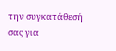την συγκατάθεσή σας για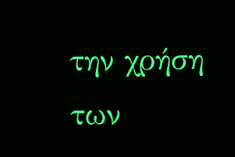την χρήση των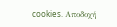cookies. Aποδοχή